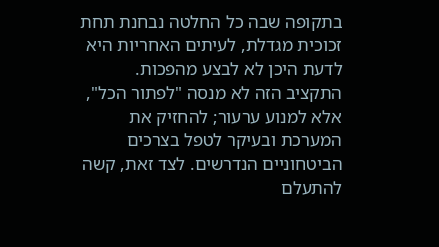בתקופה שבה כל החלטה נבחנת תחת זכוכית מגדלת, לעיתים האחריות היא לדעת היכן לא לבצע מהפכות. התקציב הזה לא מנסה "לפתור הכל", אלא למנוע ערעור; להחזיק את המערכת ובעיקר לטפל בצרכים הביטחוניים הנדרשים. לצד זאת, קשה להתעלם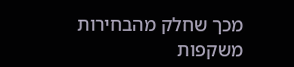מכך שחלק מהבחירות משקפות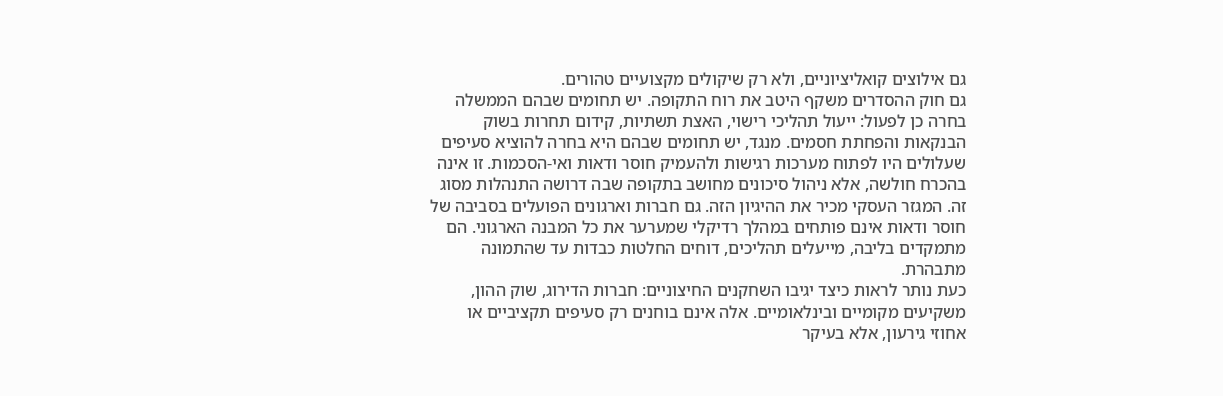גם אילוצים קואליציוניים, ולא רק שיקולים מקצועיים טהורים.
גם חוק ההסדרים משקף היטב את רוח התקופה. יש תחומים שבהם הממשלה בחרה כן לפעול: ייעול תהליכי רישוי, האצת תשתיות, קידום תחרות בשוק הבנקאות והפחתת חסמים. מנגד, יש תחומים שבהם היא בחרה להוציא סעיפים שעלולים היו לפתוח מערכות רגישות ולהעמיק חוסר ודאות ואי-הסכמות. זו אינה בהכרח חולשה, אלא ניהול סיכונים מחושב בתקופה שבה דרושה התנהלות מסוג זה. המגזר העסקי מכיר את ההיגיון הזה. גם חברות וארגונים הפועלים בסביבה של חוסר ודאות אינם פותחים במהלך רדיקלי שמערער את כל המבנה הארגוני. הם מתמקדים בליבה, מייעלים תהליכים, דוחים החלטות כבדות עד שהתמונה מתבהרת.
כעת נותר לראות כיצד יגיבו השחקנים החיצוניים: חברות הדירוג, שוק ההון, משקיעים מקומיים ובינלאומיים. אלה אינם בוחנים רק סעיפים תקציביים או אחוזי גירעון, אלא בעיקר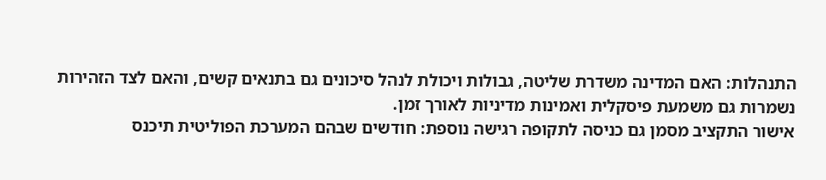התנהלות: האם המדינה משדרת שליטה, גבולות ויכולת לנהל סיכונים גם בתנאים קשים, והאם לצד הזהירות נשמרות גם משמעת פיסקלית ואמינות מדיניות לאורך זמן.
אישור התקציב מסמן גם כניסה לתקופה רגישה נוספת: חודשים שבהם המערכת הפוליטית תיכנס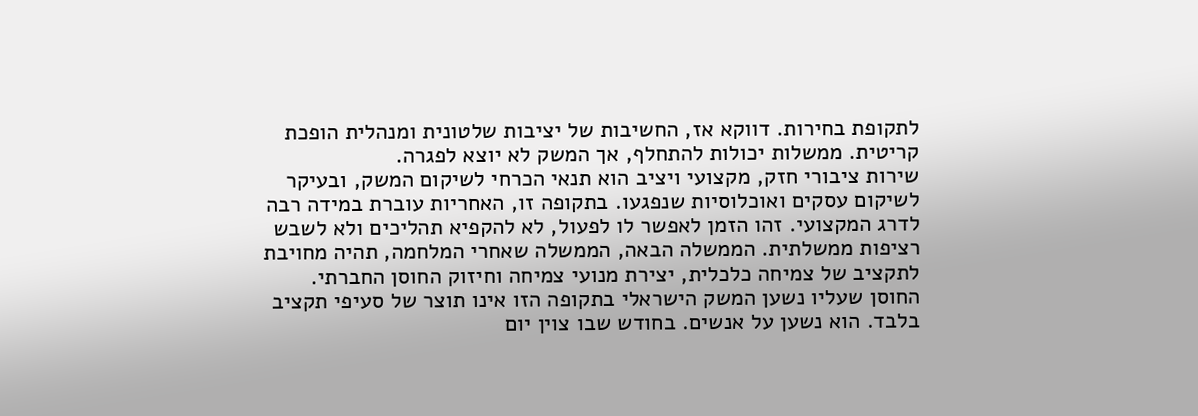לתקופת בחירות. דווקא אז, החשיבות של יציבות שלטונית ומנהלית הופכת קריטית. ממשלות יכולות להתחלף, אך המשק לא יוצא לפגרה.
שירות ציבורי חזק, מקצועי ויציב הוא תנאי הכרחי לשיקום המשק, ובעיקר לשיקום עסקים ואוכלוסיות שנפגעו. בתקופה זו, האחריות עוברת במידה רבה לדרג המקצועי. זהו הזמן לאפשר לו לפעול, לא להקפיא תהליכים ולא לשבש רציפות ממשלתית. הממשלה הבאה, הממשלה שאחרי המלחמה, תהיה מחויבת לתקציב של צמיחה כלכלית, יצירת מנועי צמיחה וחיזוק החוסן החברתי.
החוסן שעליו נשען המשק הישראלי בתקופה הזו אינו תוצר של סעיפי תקציב בלבד. הוא נשען על אנשים. בחודש שבו צוין יום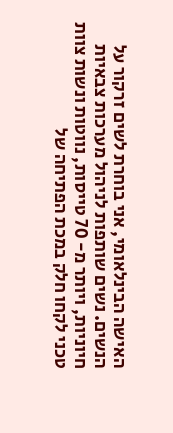האישה הבינלאומי, אני בוחרת לשים זרקור על הנשים. נשים שותפות לניהול מערכות צבאיות חיוניות, ויותר מ- 70 טייסות, נווטות ונשות צוות טכני לקחו חלק במכת הפתיחה של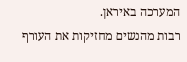המערכה באיראן.
רבות מהנשים מחזיקות את העורף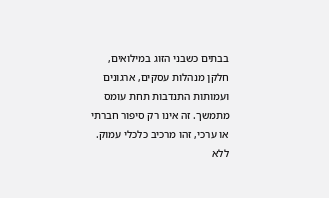בבתים כשבני הזוג במילואים, חלקן מנהלות עסקים, ארגונים ועמותות התנדבות תחת עומס מתמשך. זה אינו רק סיפור חברתי או ערכי, זהו מרכיב כלכלי עמוק. ללא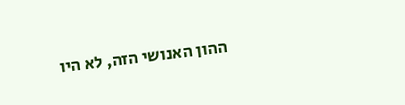ההון האנושי הזה, לא היו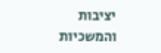יציבות והמשכיות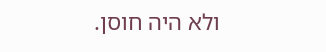ולא היה חוסן.